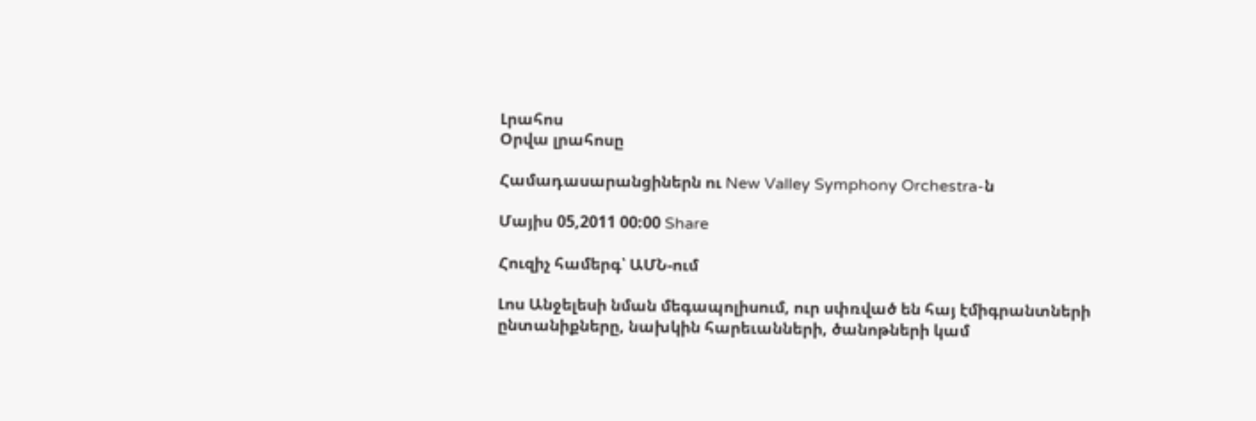Լրահոս
Օրվա լրահոսը

Համադասարանցիներն ու New Valley Symphony Orchestra-ն

Մայիս 05,2011 00:00 Share

Հուզիչ համերգ՝ ԱՄՆ-ում

Լոս Անջելեսի նման մեգապոլիսում, ուր սփռված են հայ էմիգրանտների ընտանիքները, նախկին հարեւանների, ծանոթների կամ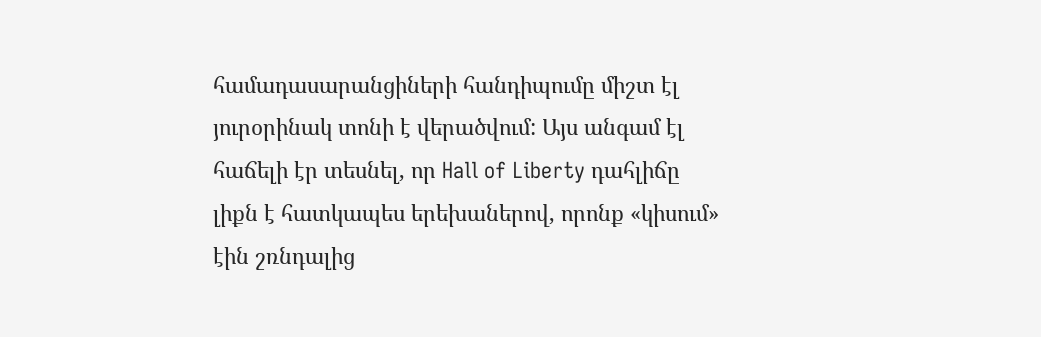համադասարանցիների հանդիպումը միշտ էլ յուրօրինակ տոնի է վերածվում: Այս անգամ էլ հաճելի էր տեսնել, որ Hall of Liberty դահլիճը լիքն է հատկապես երեխաներով, որոնք «կիսում» էին շռնդալից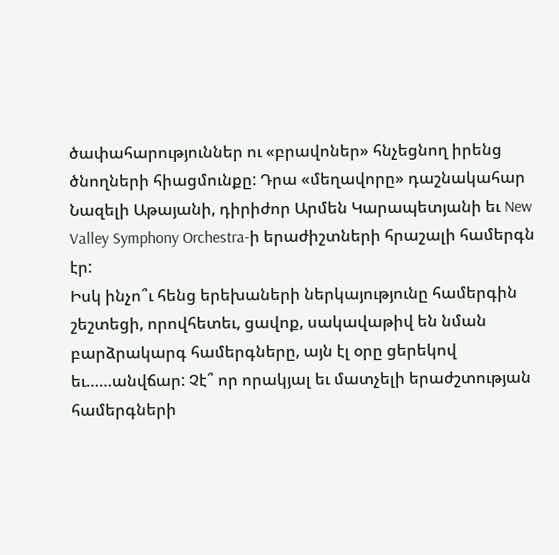ծափահարություններ ու «բրավոներ» հնչեցնող իրենց ծնողների հիացմունքը: Դրա «մեղավորը» դաշնակահար Նազելի Աթայանի, դիրիժոր Արմեն Կարապետյանի եւ New Valley Symphony Orchestra-ի երաժիշտների հրաշալի համերգն էր:
Իսկ ինչո՞ւ հենց երեխաների ներկայությունը համերգին շեշտեցի, որովհետեւ, ցավոք, սակավաթիվ են նման բարձրակարգ համերգները, այն էլ օրը ցերեկով եւ……անվճար: Չէ՞ որ որակյալ եւ մատչելի երաժշտության համերգների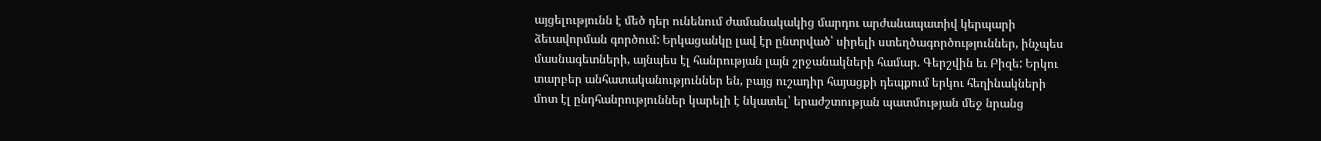այցելությունն է մեծ դեր ունենում ժամանակակից մարդու արժանապատիվ կերպարի ձեւավորման գործում: Երկացանկը լավ էր ընտրված՝ սիրելի ստեղծագործություններ, ինչպես մասնագետների, այնպես էլ հանրության լայն շրջանակների համար. Գերշվին եւ Բիզե: Երկու տարբեր անհատականություններ են, բայց ուշադիր հայացքի դեպքում երկու հեղինակների մոտ էլ ընդհանրություններ կարելի է նկատել՝ երաժշտության պատմության մեջ նրանց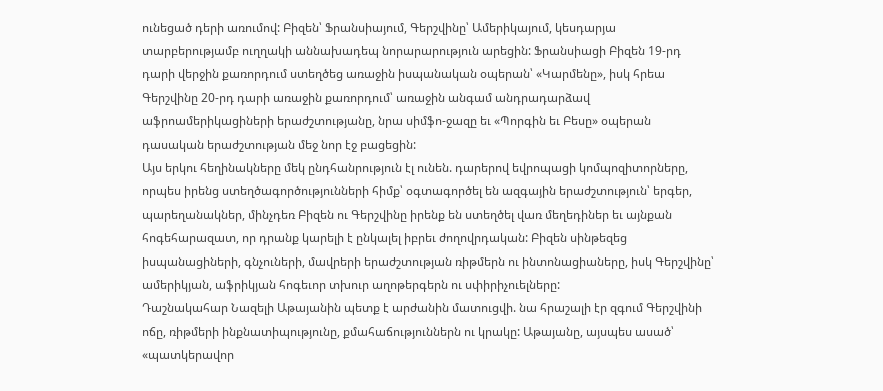ունեցած դերի առումով: Բիզեն՝ Ֆրանսիայում, Գերշվինը՝ Ամերիկայում, կեսդարյա տարբերությամբ ուղղակի աննախադեպ նորարարություն արեցին: Ֆրանսիացի Բիզեն 19-րդ դարի վերջին քառորդում ստեղծեց առաջին իսպանական օպերան՝ «Կարմենը», իսկ հրեա Գերշվինը 20-րդ դարի առաջին քառորդում՝ առաջին անգամ անդրադարձավ աֆրոամերիկացիների երաժշտությանը, նրա սիմֆո-ջազը եւ «Պորգին եւ Բեսը» օպերան դասական երաժշտության մեջ նոր էջ բացեցին:
Այս երկու հեղինակները մեկ ընդհանրություն էլ ունեն. դարերով եվրոպացի կոմպոզիտորները, որպես իրենց ստեղծագործությունների հիմք՝ օգտագործել են ազգային երաժշտություն՝ երգեր, պարեղանակներ, մինչդեռ Բիզեն ու Գերշվինը իրենք են ստեղծել վառ մեղեդիներ եւ այնքան հոգեհարազատ, որ դրանք կարելի է ընկալել իբրեւ ժողովրդական: Բիզեն սինթեզեց իսպանացիների, գնչուների, մավրերի երաժշտության ռիթմերն ու ինտոնացիաները, իսկ Գերշվինը՝ ամերիկյան, աֆրիկյան հոգեւոր տխուր աղոթերգերն ու սփիրիչուելները:
Դաշնակահար Նազելի Աթայանին պետք է արժանին մատուցվի. նա հրաշալի էր զգում Գերշվինի ոճը, ռիթմերի ինքնատիպությունը, քմահաճություններն ու կրակը: Աթայանը, այսպես ասած՝ «պատկերավոր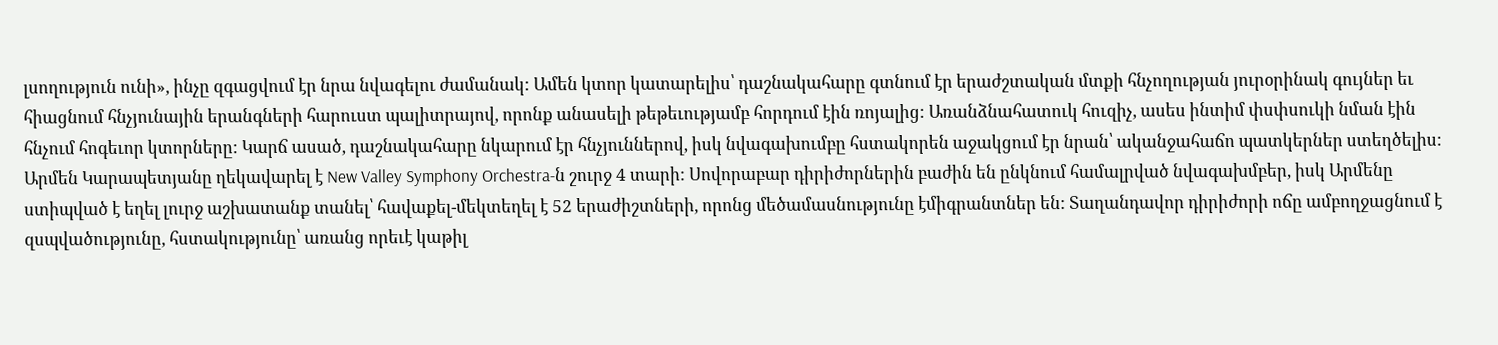լսողություն ունի», ինչը զգացվում էր նրա նվագելու ժամանակ: Ամեն կտոր կատարելիս՝ դաշնակահարը գտնում էր երաժշտական մտքի հնչողության յուրօրինակ գույներ եւ հիացնում հնչյունային երանգների հարուստ պալիտրայով, որոնք անասելի թեթեւությամբ հորդում էին ռոյալից: Առանձնահատուկ հուզիչ, ասես ինտիմ փսփսուկի նման էին հնչում հոգեւոր կտորները: Կարճ ասած, դաշնակահարը նկարում էր հնչյուններով, իսկ նվագախումբը հստակորեն աջակցում էր նրան՝ ականջահաճո պատկերներ ստեղծելիս:
Արմեն Կարապետյանը ղեկավարել է New Valley Symphony Orchestra-ն շուրջ 4 տարի: Սովորաբար դիրիժորներին բաժին են ընկնում համալրված նվագախմբեր, իսկ Արմենը ստիպված է եղել լուրջ աշխատանք տանել՝ հավաքել-մեկտեղել է 52 երաժիշտների, որոնց մեծամասնությունը էմիգրանտներ են: Տաղանդավոր դիրիժորի ոճը ամբողջացնում է զսպվածությունը, հստակությունը՝ առանց որեւէ կաթիլ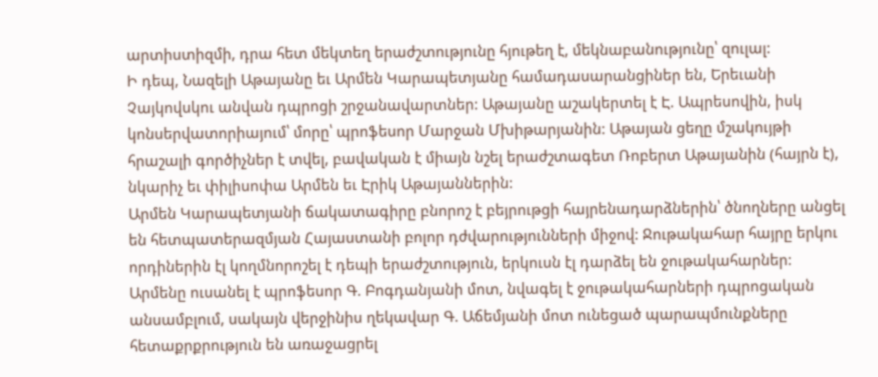արտիստիզմի, դրա հետ մեկտեղ երաժշտությունը հյութեղ է, մեկնաբանությունը՝ զուլալ:
Ի դեպ, Նազելի Աթայանը եւ Արմեն Կարապետյանը համադասարանցիներ են, Երեւանի Չայկովսկու անվան դպրոցի շրջանավարտներ: Աթայանը աշակերտել է Է. Ապրեսովին, իսկ կոնսերվատորիայում՝ մորը՝ պրոֆեսոր Մարջան Մխիթարյանին: Աթայան ցեղը մշակույթի հրաշալի գործիչներ է տվել, բավական է միայն նշել երաժշտագետ Ռոբերտ Աթայանին (հայրն է), նկարիչ եւ փիլիսոփա Արմեն եւ Էրիկ Աթայաններին:
Արմեն Կարապետյանի ճակատագիրը բնորոշ է բեյրութցի հայրենադարձներին՝ ծնողները անցել են հետպատերազմյան Հայաստանի բոլոր դժվարությունների միջով: Ջութակահար հայրը երկու որդիներին էլ կողմնորոշել է դեպի երաժշտություն, երկուսն էլ դարձել են ջութակահարներ: Արմենը ուսանել է պրոֆեսոր Գ. Բոգդանյանի մոտ, նվագել է ջութակահարների դպրոցական անսամբլում, սակայն վերջինիս ղեկավար Գ. Աճեմյանի մոտ ունեցած պարապմունքները հետաքրքրություն են առաջացրել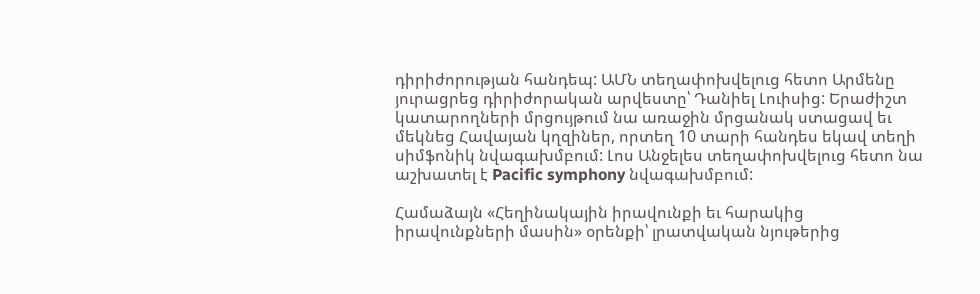դիրիժորության հանդեպ: ԱՄՆ տեղափոխվելուց հետո Արմենը յուրացրեց դիրիժորական արվեստը՝ Դանիել Լուիսից: Երաժիշտ կատարողների մրցույթում նա առաջին մրցանակ ստացավ եւ մեկնեց Հավայան կղզիներ, որտեղ 10 տարի հանդես եկավ տեղի սիմֆոնիկ նվագախմբում: Լոս Անջելես տեղափոխվելուց հետո նա աշխատել է Pacific symphony նվագախմբում:

Համաձայն «Հեղինակային իրավունքի եւ հարակից իրավունքների մասին» օրենքի՝ լրատվական նյութերից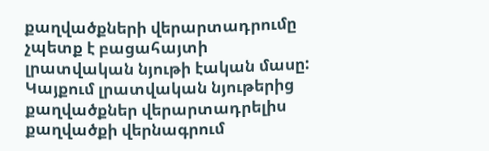քաղվածքների վերարտադրումը չպետք է բացահայտի լրատվական նյութի էական մասը: Կայքում լրատվական նյութերից քաղվածքներ վերարտադրելիս քաղվածքի վերնագրում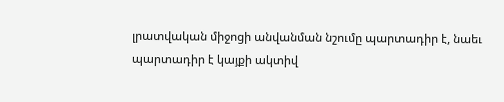լրատվական միջոցի անվանման նշումը պարտադիր է, նաեւ պարտադիր է կայքի ակտիվ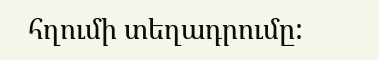հղումի տեղադրումը: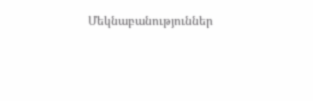Մեկնաբանություններ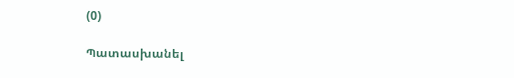(0)

Պատասխանել